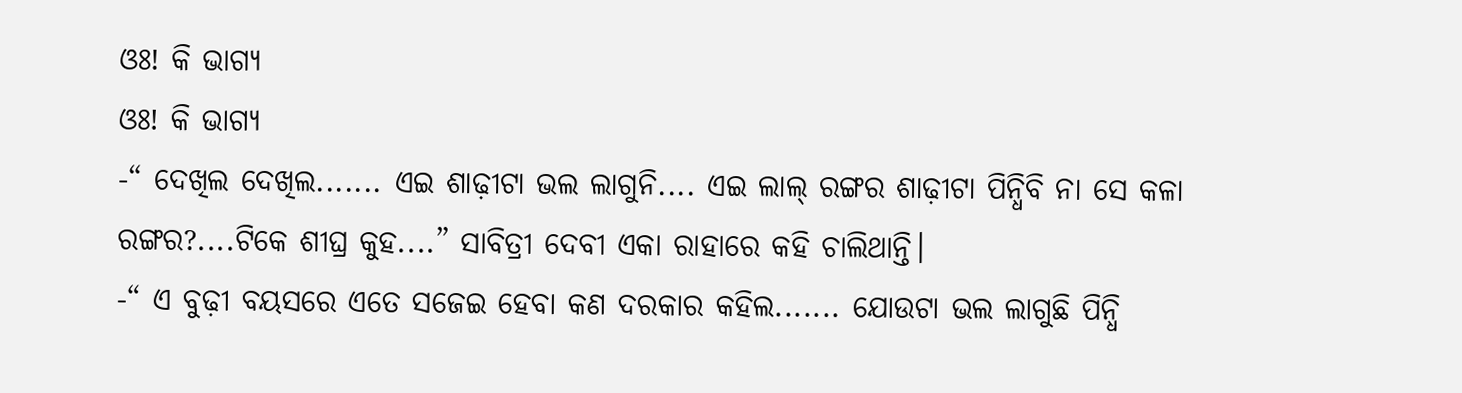ଓଃ! କି ଭାଗ୍ୟ
ଓଃ! କି ଭାଗ୍ୟ
-“ ଦେଖିଲ ଦେଖିଲ....... ଏଇ ଶାଢ଼ୀଟା ଭଲ ଲାଗୁନି.... ଏଇ ଲାଲ୍ ରଙ୍ଗର ଶାଢ଼ୀଟା ପିନ୍ଧିବି ନା ସେ କଳା ରଙ୍ଗର?....ଟିକେ ଶୀଘ୍ର କୁହ....” ସାବିତ୍ରୀ ଦେବୀ ଏକା ରାହାରେ କହି ଚାଲିଥାନ୍ତି।
-“ ଏ ବୁଢ଼ୀ ବୟସରେ ଏତେ ସଜେଇ ହେବା କଣ ଦରକାର କହିଲ....... ଯୋଉଟା ଭଲ ଲାଗୁଛି ପିନ୍ଧି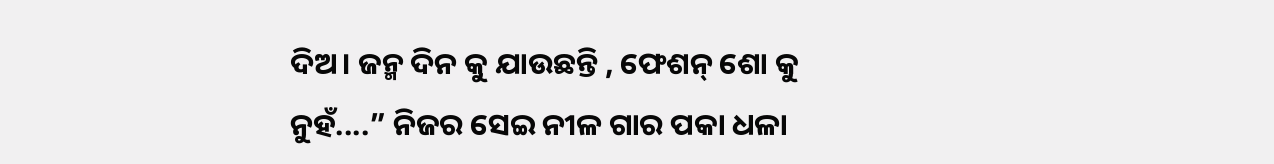ଦିଅ। ଜନ୍ମ ଦିନ କୁ ଯାଉଛନ୍ତି , ଫେଶନ୍ ଶୋ କୁ ନୁହଁ....” ନିଜର ସେଇ ନୀଳ ଗାର ପକା ଧଳା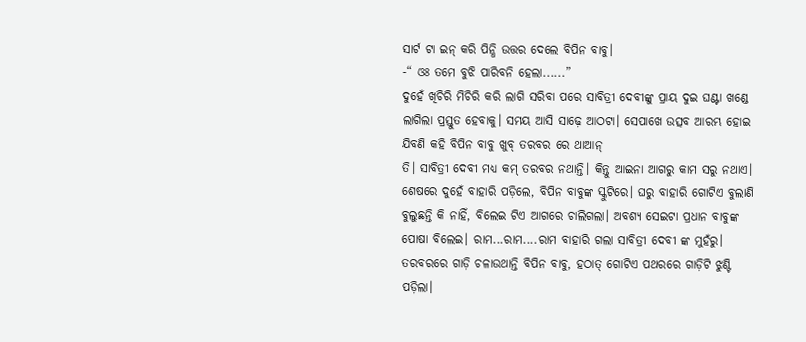ସାର୍ଟ ଟା ଇନ୍ କରି ପିନ୍ଧି ଉତ୍ତର ଦେଲେ ବିପିନ ବାବୁ।
-“ ଓଃ ତମେ ବୁଝି ପାରିବନି ହେଲା......”
ଦୁହେଁ ଖିଚିରି ମିଚିରି କରି ଲାଗି ସରିବା ପରେ ସାବିତ୍ରୀ ଦେବୀଙ୍କୁ ପ୍ରାୟ ଦୁଇ ଘଣ୍ଟା ଖଣ୍ଡେ ଲାଗିଲା ପ୍ରସ୍ତୁତ ହେବାକୁ। ସମୟ ଆସି ସାଢ଼େ ଆଠଟା। ସେପାଖେ ଉତ୍ସବ ଆରମ୍ଭ ହୋଇ ଯିବଣି କହି ବିପିନ ବାବୁ ଖୁବ୍ ତରବର ରେ ଥାଆନ୍
ତି। ସାବିତ୍ରୀ ଦେବୀ ମଧ୍ୟ କମ୍ ତରବର ନଥାନ୍ତି। କିନ୍ତୁ ଆଇନା ଆଗରୁ କାମ ସରୁ ନଥାଏ। ଶେଷରେ ଦୁହେଁ ବାହାରି ପଡ଼ିଲେ, ବିପିନ ବାବୁଙ୍କ ସ୍କୁଟିରେ। ଘରୁ ବାହାରି ଗୋଟିଏ ବୁଲାଣି ବୁଲୁଛନ୍ତି କି ନାହିଁ, ବିଲେଇ ଟିଏ ଆଗରେ ଚାଲିଗଲା। ଅବଶ୍ୟ ସେଇଟା ପ୍ରଧାନ ବାବୁଙ୍କ ପୋଷା ବିଲେଇ। ରାମ...ରାମ....ରାମ ବାହାରି ଗଲା ସାବିତ୍ରୀ ଦେବୀ ଙ୍କ ମୁହଁରୁ। ତରବରରେ ଗାଡ଼ି ଚଳାଉଥାନ୍ତି ବିପିନ ବାବୁ, ହଠାତ୍ ଗୋଟିଏ ପଥରରେ ଗାଡ଼ିଟି ଝୁଣ୍ଟି ପଡ଼ିଲା।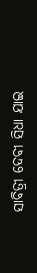ସାବିତ୍ରୀ ଦେବୀ ସିଧା ଯାଇ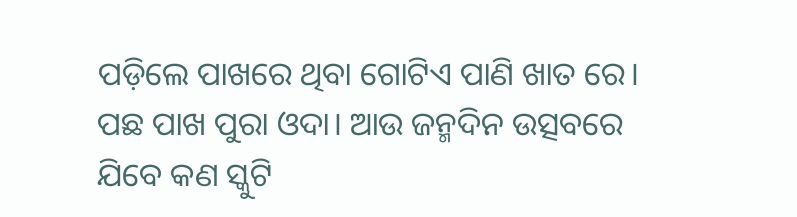ପଡ଼ିଲେ ପାଖରେ ଥିବା ଗୋଟିଏ ପାଣି ଖାତ ରେ। ପଛ ପାଖ ପୁରା ଓଦା। ଆଉ ଜନ୍ମଦିନ ଉତ୍ସବରେ ଯିବେ କଣ ସ୍କୁଟି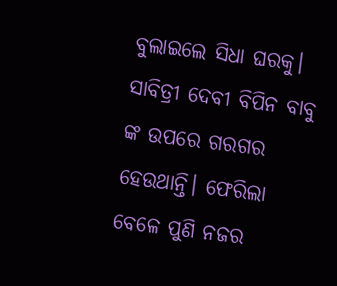ବୁଲାଇଲେ ସିଧା ଘରକୁ। ସାବିତ୍ରୀ ଦେବୀ ବିପିନ ବାବୁ ଙ୍କ ଉପରେ ଗରଗର ହେଉଥାନ୍ତି। ଫେରିଲା ବେଳେ ପୁଣି ନଜର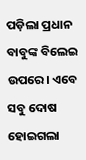ପଡ଼ିଲା ପ୍ରଧାନ ବାବୁଙ୍କ ବିଲେଇ ଉପରେ। ଏବେ ସବୁ ଦୋଷ ହୋଇଗଲା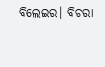ବିଲେଇର। ବିଚରା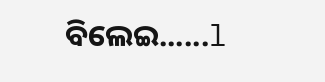ବିଲେଇ......l